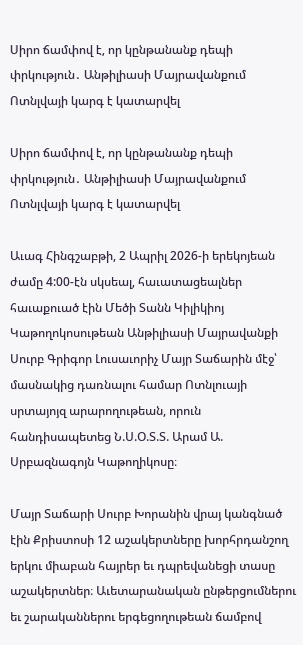Սիրո ճամփով է, որ կընթանանք դեպի փրկություն․ Անթիլիասի Մայրավանքում Ոտնլվայի կարգ է կատարվել

Սիրո ճամփով է, որ կընթանանք դեպի փրկություն․ Անթիլիասի Մայրավանքում Ոտնլվայի կարգ է կատարվել

Աւագ Հինգշաբթի, 2 Ապրիլ 2026-ի երեկոյեան ժամը 4:00-էն սկսեալ, հաւատացեալներ հաւաքուած էին Մեծի Տանն Կիլիկիոյ Կաթողոկոսութեան Անթիլիասի Մայրավանքի Սուրբ Գրիգոր Լուսաւորիչ Մայր Տաճարին մէջ՝ մասնակից դառնալու համար Ոտնլուայի սրտայոյզ արարողութեան, որուն հանդիսապետեց Ն.Ս.Օ.Տ.Տ. Արամ Ա. Սրբազնագոյն Կաթողիկոսը։

Մայր Տաճարի Սուրբ Խորանին վրայ կանգնած էին Քրիստոսի 12 աշակերտները խորհրդանշող երկու միաբան հայրեր եւ դպրեվանեցի տասը աշակերտներ։ Աւետարանական ընթերցումներու եւ շարականներու երգեցողութեան ճամբով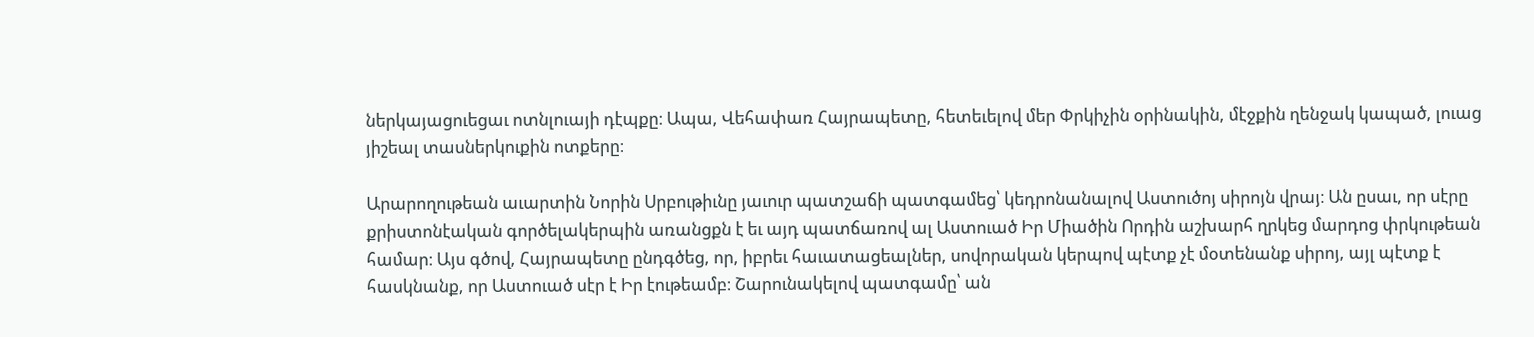ներկայացուեցաւ ոտնլուայի դէպքը։ Ապա, Վեհափառ Հայրապետը, հետեւելով մեր Փրկիչին օրինակին, մէջքին ղենջակ կապած, լուաց յիշեալ տասներկուքին ոտքերը։

Արարողութեան աւարտին Նորին Սրբութիւնը յաւուր պատշաճի պատգամեց՝ կեդրոնանալով Աստուծոյ սիրոյն վրայ։ Ան ըսաւ, որ սէրը քրիստոնէական գործելակերպին առանցքն է եւ այդ պատճառով ալ Աստուած Իր Միածին Որդին աշխարհ ղրկեց մարդոց փրկութեան համար։ Այս գծով, Հայրապետը ընդգծեց, որ, իբրեւ հաւատացեալներ, սովորական կերպով պէտք չէ մօտենանք սիրոյ, այլ պէտք է հասկնանք, որ Աստուած սէր է Իր էութեամբ։ Շարունակելով պատգամը՝ ան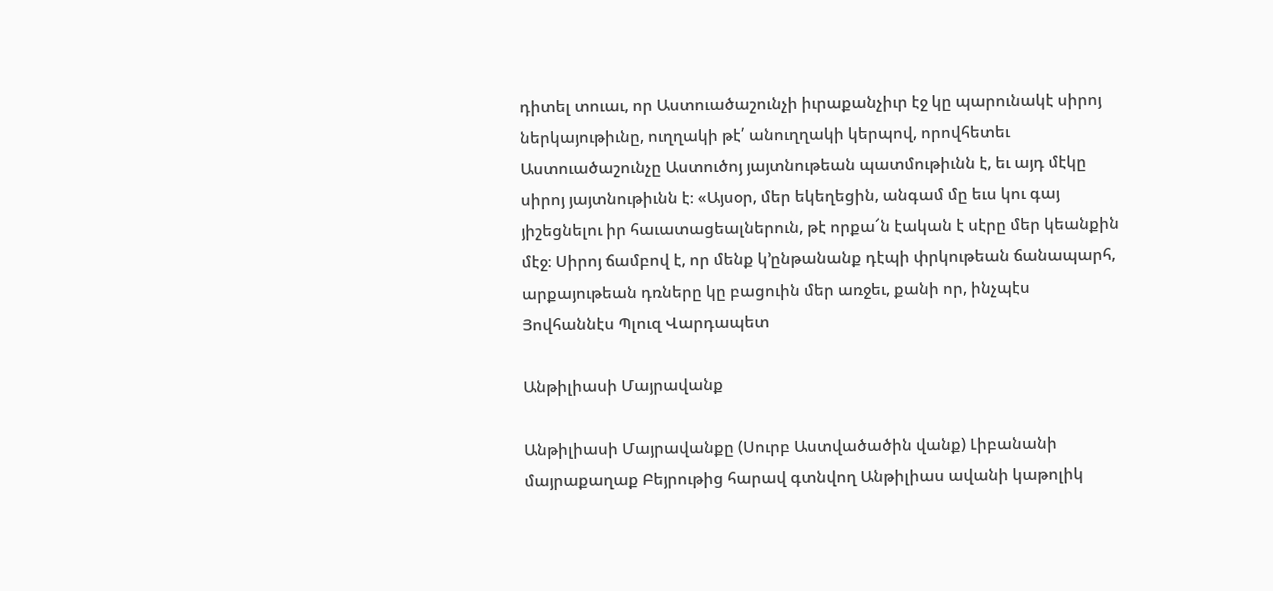դիտել տուաւ, որ Աստուածաշունչի իւրաքանչիւր էջ կը պարունակէ սիրոյ ներկայութիւնը, ուղղակի թէ՛ անուղղակի կերպով, որովհետեւ Աստուածաշունչը Աստուծոյ յայտնութեան պատմութիւնն է, եւ այդ մէկը սիրոյ յայտնութիւնն է։ «Այսօր, մեր եկեղեցին, անգամ մը եւս կու գայ յիշեցնելու իր հաւատացեալներուն, թէ որքա՜ն էական է սէրը մեր կեանքին մէջ։ Սիրոյ ճամբով է, որ մենք կ՚ընթանանք դէպի փրկութեան ճանապարհ, արքայութեան դռները կը բացուին մեր առջեւ, քանի որ, ինչպէս Յովհաննէս Պլուզ Վարդապետ

Անթիլիասի Մայրավանք

Անթիլիասի Մայրավանքը (Սուրբ Աստվածածին վանք) Լիբանանի մայրաքաղաք Բեյրութից հարավ գտնվող Անթիլիաս ավանի կաթոլիկ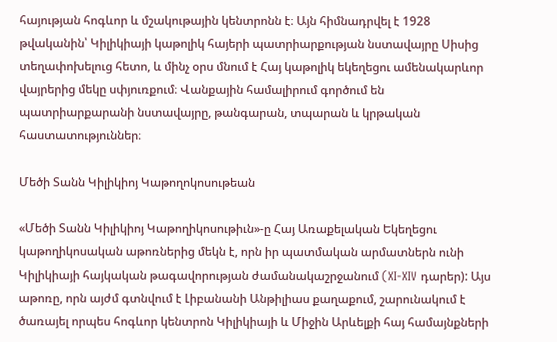հայության հոգևոր և մշակութային կենտրոնն է։ Այն հիմնադրվել է 1928 թվականին՝ Կիլիկիայի կաթոլիկ հայերի պատրիարքության նստավայրը Սիսից տեղափոխելուց հետո, և մինչ օրս մնում է Հայ կաթոլիկ եկեղեցու ամենակարևոր վայրերից մեկը սփյուռքում։ Վանքային համալիրում գործում են պատրիարքարանի նստավայրը, թանգարան, տպարան և կրթական հաստատություններ։

Մեծի Տանն Կիլիկիոյ Կաթողոկոսութեան

«Մեծի Տանն Կիլիկիոյ Կաթողիկոսութիւն»-ը Հայ Առաքելական Եկեղեցու կաթողիկոսական աթոռներից մեկն է, որն իր պատմական արմատներն ունի Կիլիկիայի հայկական թագավորության ժամանակաշրջանում (XI-XIV դարեր): Այս աթոռը, որն այժմ գտնվում է Լիբանանի Անթիլիաս քաղաքում, շարունակում է ծառայել որպես հոգևոր կենտրոն Կիլիկիայի և Միջին Արևելքի հայ համայնքների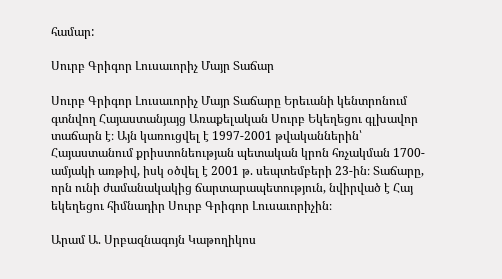համար:

Սուրբ Գրիգոր Լուսաւորիչ Մայր Տաճար

Սուրբ Գրիգոր Լուսաւորիչ Մայր Տաճարը Երեւանի կենտրոնում գտնվող Հայաստանյայց Առաքելական Սուրբ Եկեղեցու գլխավոր տաճարն է։ Այն կառուցվել է 1997-2001 թվականներին՝ Հայաստանում քրիստոնեության պետական կրոն հռչակման 1700-ամյակի առթիվ, իսկ օծվել է 2001 թ. սեպտեմբերի 23-ին։ Տաճարը, որն ունի ժամանակակից ճարտարապետություն, նվիրված է Հայ եկեղեցու հիմնադիր Սուրբ Գրիգոր Լուսաւորիչին։

Արամ Ա. Սրբազնագոյն Կաթողիկոս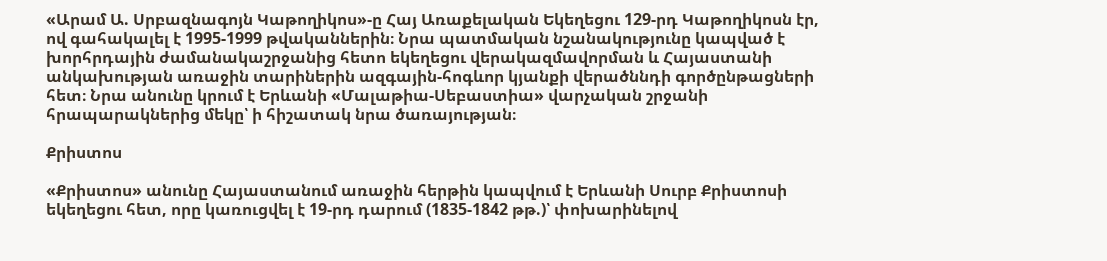«Արամ Ա. Սրբազնագոյն Կաթողիկոս»-ը Հայ Առաքելական Եկեղեցու 129-րդ Կաթողիկոսն էր, ով գահակալել է 1995-1999 թվականներին։ Նրա պատմական նշանակությունը կապված է խորհրդային ժամանակաշրջանից հետո եկեղեցու վերակազմավորման և Հայաստանի անկախության առաջին տարիներին ազգային-հոգևոր կյանքի վերածննդի գործընթացների հետ։ Նրա անունը կրում է Երևանի «Մալաթիա-Սեբաստիա» վարչական շրջանի հրապարակներից մեկը՝ ի հիշատակ նրա ծառայության։

Քրիստոս

«Քրիստոս» անունը Հայաստանում առաջին հերթին կապվում է Երևանի Սուրբ Քրիստոսի եկեղեցու հետ, որը կառուցվել է 19-րդ դարում (1835-1842 թթ.)՝ փոխարինելով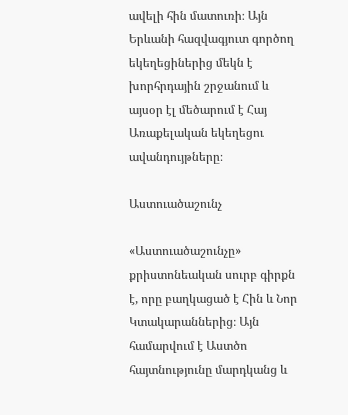ավելի հին մատուռի։ Այն Երևանի հազվագյուտ գործող եկեղեցիներից մեկն է խորհրդային շրջանում և այսօր էլ մեծարում է Հայ Առաքելական եկեղեցու ավանդույթները։

Աստուածաշունչ

«Աստուածաշունչը» քրիստոնեական սուրբ գիրքն է, որը բաղկացած է Հին և Նոր Կտակարաններից։ Այն համարվում է Աստծո հայտնությունը մարդկանց և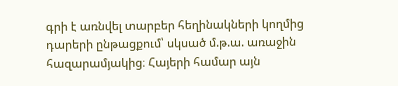գրի է առնվել տարբեր հեղինակների կողմից դարերի ընթացքում՝ սկսած մ.թ.ա. առաջին հազարամյակից։ Հայերի համար այն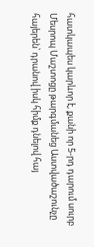հատկապես կարևոր է, քանի որ 5-րդ դարում սուրբ Մեսրոպ Մաշտոցը թարգմանեց Աստվածաշունչը հայերեն՝ դրանով իսկ հիմք դնելով հայ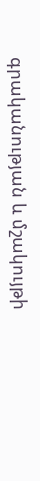գրականության և մշակույթի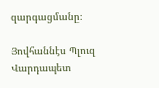զարգացմանը։

Յովհաննէս Պլուզ Վարդապետ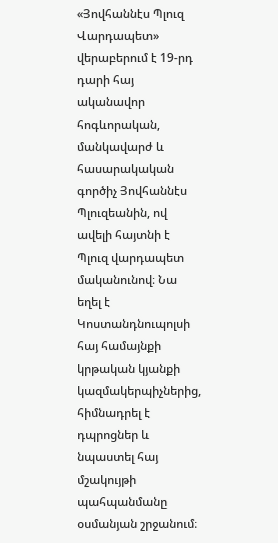«Յովհաննէս Պլուզ Վարդապետ» վերաբերում է 19-րդ դարի հայ ականավոր հոգևորական, մանկավարժ և հասարակական գործիչ Յովհաննէս Պլուզեանին, ով ավելի հայտնի է Պլուզ վարդապետ մականունով։ Նա եղել է Կոստանդնուպոլսի հայ համայնքի կրթական կյանքի կազմակերպիչներից, հիմնադրել է դպրոցներ և նպաստել հայ մշակույթի պահպանմանը օսմանյան շրջանում։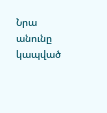Նրա անունը կապված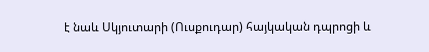է նաև Սկյուտարի (Ուսքուդար) հայկական դպրոցի և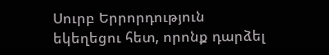Սուրբ Երրորդություն եկեղեցու հետ, որոնք դարձել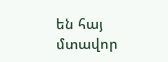են հայ մտավոր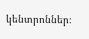կենտրոններ։